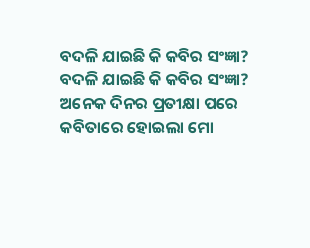ବଦଳି ଯାଇଛି କି କବିର ସଂଜ୍ଞା?
ବଦଳି ଯାଇଛି କି କବିର ସଂଜ୍ଞା?
ଅନେକ ଦିନର ପ୍ରତୀକ୍ଷା ପରେ କବିତାରେ ହୋଇଲା ମୋ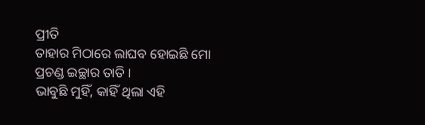ପ୍ରୀତି
ତାହାର ମିଠାରେ ଲାଘବ ହୋଇଛି ମୋ
ପ୍ରଚଣ୍ଡ ଇଚ୍ଛାର ତାତି ।
ଭାବୁଛି ମୁହିଁ, କାହିଁ ଥିଲା ଏହି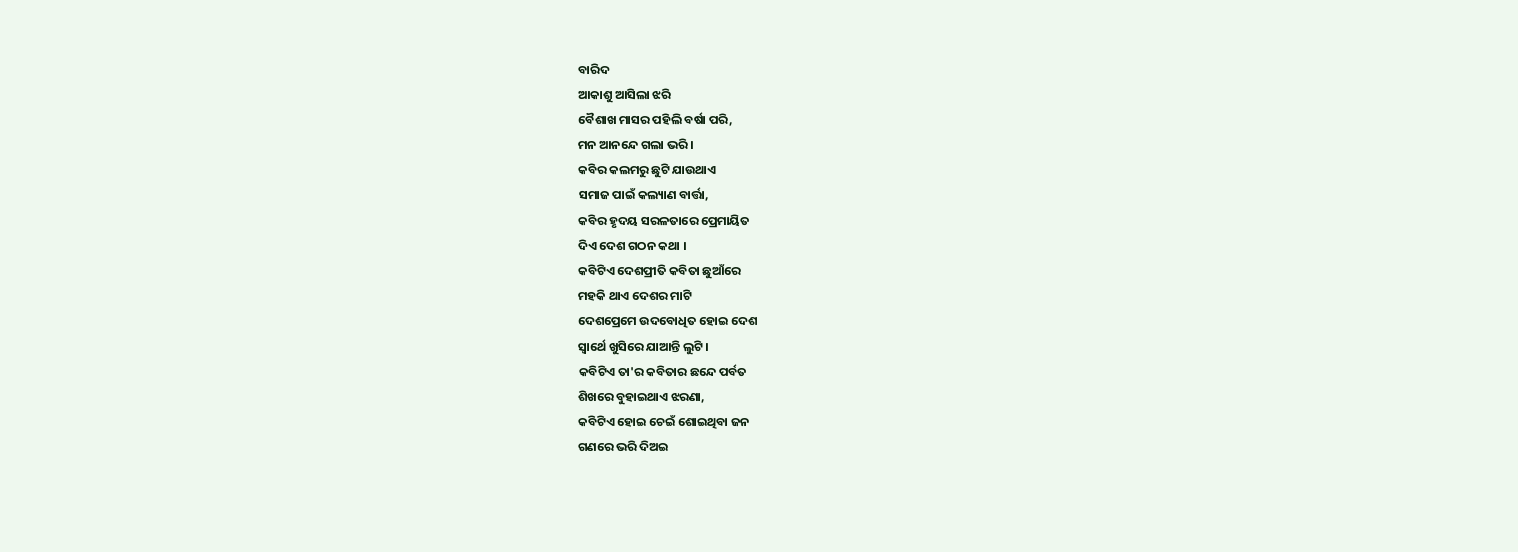ବାରିଦ
ଆକାଶୁ ଆସିଲା ଝରି
ବୈଶାଖ ମାସର ପହିଲି ବର୍ଷା ପରି,
ମନ ଆନନ୍ଦେ ଗଲା ଭରି ।
କବିର କଲମରୁ ଛୁଟି ଯାଉଥାଏ
ସମାଜ ପାଇଁ କଲ୍ୟାଣ ବାର୍ତ୍ତା,
କବିର ହୃଦୟ ସରଳତାରେ ପ୍ରେମାୟିତ
ଦିଏ ଦେଶ ଗଠନ କଥା ।
କବିଟିଏ ଦେଶପ୍ରୀତି କବିତା ଛୁଆଁରେ
ମହକି ଥାଏ ଦେଶର ମାଟି
ଦେଶପ୍ରେମେ ଉଦବୋଧିତ ହୋଇ ଦେଶ
ସ୍ୱାର୍ଥେ ଖୁସିରେ ଯାଆନ୍ତି ଲୁଟି ।
କବିଟିଏ ତା'ର କବିତାର ଛନ୍ଦେ ପର୍ବତ
ଶିଖରେ ବୁହାଇଥାଏ ଝରଣା,
କବିଟିଏ ହୋଇ ଚେଇଁ ଶୋଇଥିବା ଜନ
ଗଣରେ ଭରି ଦିଅଇ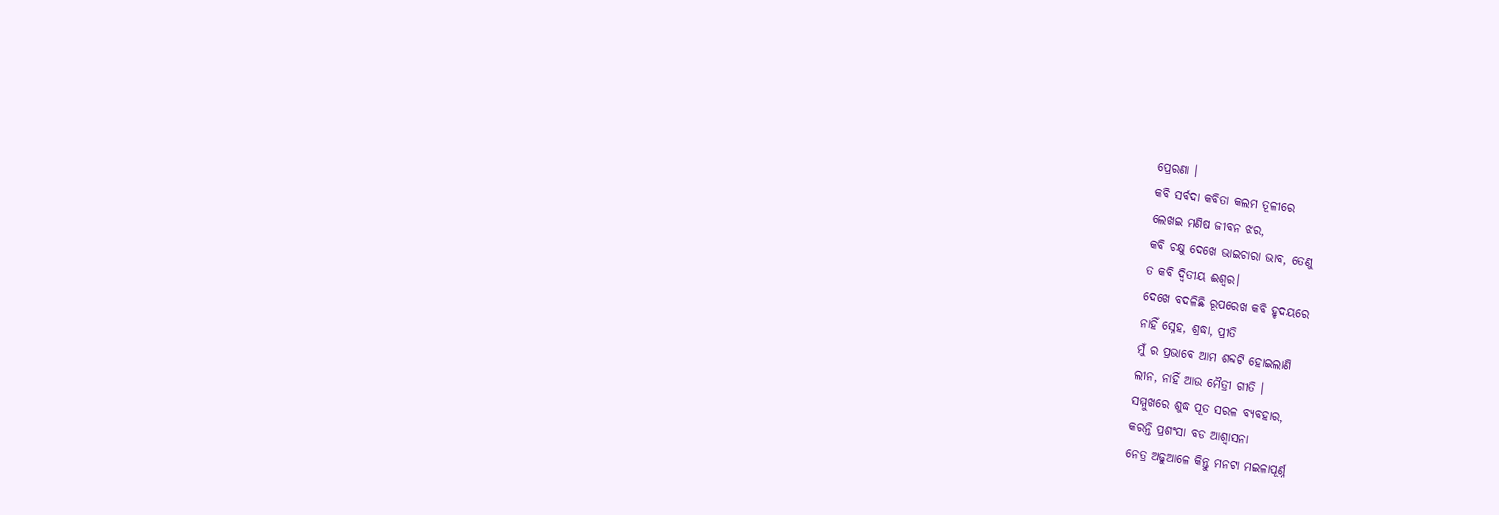ପ୍ରେରଣା ।
କବି ସର୍ବଦା କବିତା କଲମ ତୂଳୀରେ
ଲେଖଇ ମଣିଷ ଜୀବନ ଝର,
କବି ଚକ୍ଷୁ ଦେଖେ ଭାଇଚାରା ଭାବ, ତେଣୁ
ତ କବି ଦ୍ଵିତୀୟ ଈଶ୍ୱର।
ଦେଖେ ବଦଳିଛି ରୂପରେଖ କବି ହୃଦୟରେ
ନାହିଁ ସ୍ନେହ, ଶ୍ରଦ୍ଧା, ପ୍ରୀତି
ମୁଁ ର ପ୍ରଭାବେ ଆମ ଶବ୍ଦଟି ହୋଇଲାଣି
ଲୀନ, ନାହିଁ ଆଉ ମୈତ୍ରୀ ଗୀତି ।
ସମ୍ମୁଖରେ ଶୁଦ୍ଧ ପୂତ ସରଳ ବ୍ୟବହାର,
କରନ୍ତି ପ୍ରଶଂସା ବଡ ଆଶ୍ଵାସନା
ନେତ୍ର ଅଢୁଆଳେ କିନ୍ତୁ ମନଟା ମଇଳାପୂର୍ଣ୍ନ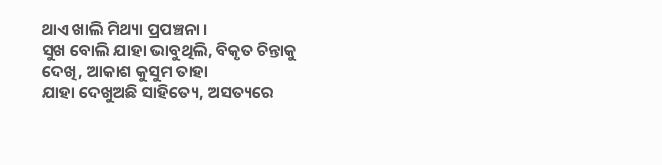ଥାଏ ଖାଲି ମିଥ୍ୟା ପ୍ରପଞ୍ଚନା ।
ସୁଖ ବୋଲି ଯାହା ଭାବୁଥିଲି, ବିକୃତ ଚିନ୍ତାକୁ
ଦେଖି, ଆକାଶ କୁସୁମ ତାହା
ଯାହା ଦେଖୁଅଛି ସାହିତ୍ୟେ, ଅସତ୍ୟରେ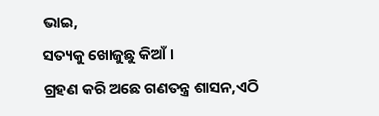ଭାଇ,
ସତ୍ୟକୁ ଖୋଜୁଛୁ କିଆଁ ।
ଗ୍ରହଣ କରି ଅଛେ ଗଣତନ୍ତ୍ର ଶାସନ,ଏଠି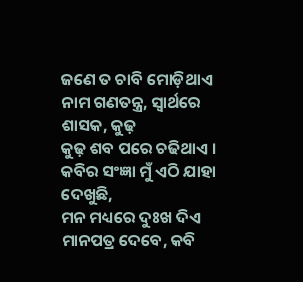ଜଣେ ତ ଚାବି ମୋଡ଼ିଥାଏ
ନାମ ଗଣତନ୍ତ୍ର, ସ୍ଵାର୍ଥରେ ଶାସକ, କୁଢ଼
କୁଢ଼ ଶବ ପରେ ଚଢିଥାଏ ।
କବିର ସଂଜ୍ଞା ମୁଁ ଏଠି ଯାହା ଦେଖୁଛି,
ମନ ମଧ୍ୟରେ ଦୁଃଖ ଦିଏ
ମାନପତ୍ର ଦେବେ, କବି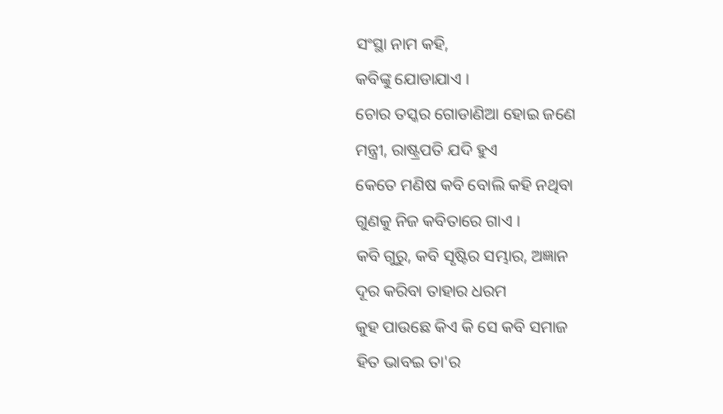ସଂସ୍ଥା ନାମ କହି,
କବିଙ୍କୁ ଯୋଡାଯାଏ ।
ଚୋର ତସ୍କର ଗୋଡାଣିଆ ହୋଇ ଜଣେ
ମନ୍ତ୍ରୀ, ରାଷ୍ଟ୍ରପତି ଯଦି ହୁଏ
କେତେ ମଣିଷ କବି ବୋଲି କହି ନଥିବା
ଗୁଣକୁ ନିଜ କବିତାରେ ଗାଏ ।
କବି ଗୁରୁ, କବି ସୃଷ୍ଟିର ସମ୍ଭାର, ଅଜ୍ଞାନ
ଦୂର କରିବା ତାହାର ଧରମ
କୁହ ପାଉଛେ କିଏ କି ସେ କବି ସମାଜ
ହିତ ଭାବଇ ତା'ର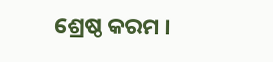ଶ୍ରେଷ୍ଠ କରମ ।